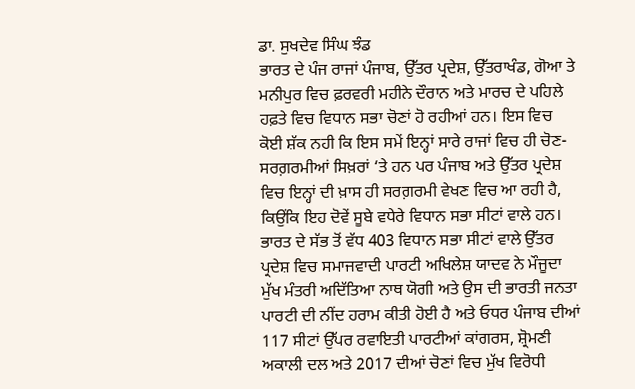ਡਾ. ਸੁਖਦੇਵ ਸਿੰਘ ਝੰਡ
ਭਾਰਤ ਦੇ ਪੰਜ ਰਾਜਾਂ ਪੰਜਾਬ, ਉੱਤਰ ਪ੍ਰਦੇਸ਼, ਉੱਤਰਾਖੰਡ, ਗੋਆ ਤੇ ਮਨੀਪੁਰ ਵਿਚ ਫ਼ਰਵਰੀ ਮਹੀਨੇ ਦੌਰਾਨ ਅਤੇ ਮਾਰਚ ਦੇ ਪਹਿਲੇ ਹਫ਼ਤੇ ਵਿਚ ਵਿਧਾਨ ਸਭਾ ਚੋਣਾਂ ਹੋ ਰਹੀਆਂ ਹਨ। ਇਸ ਵਿਚ ਕੋਈ ਸ਼ੱਕ ਨਹੀ ਕਿ ਇਸ ਸਮੇਂ ਇਨ੍ਹਾਂ ਸਾਰੇ ਰਾਜਾਂ ਵਿਚ ਹੀ ਚੋਣ-ਸਰਗ਼ਰਮੀਆਂ ਸਿਖ਼ਰਾਂ ‘ਤੇ ਹਨ ਪਰ ਪੰਜਾਬ ਅਤੇ ਉੱਤਰ ਪ੍ਰਦੇਸ਼ ਵਿਚ ਇਨ੍ਹਾਂ ਦੀ ਖ਼ਾਸ ਹੀ ਸਰਗ਼ਰਮੀ ਵੇਖਣ ਵਿਚ ਆ ਰਹੀ ਹੈ, ਕਿਉਂਕਿ ਇਹ ਦੋਵੇਂ ਸੂਬੇ ਵਧੇਰੇ ਵਿਧਾਨ ਸਭਾ ਸੀਟਾਂ ਵਾਲੇ ਹਨ। ਭਾਰਤ ਦੇ ਸੱਭ ਤੋਂ ਵੱਧ 403 ਵਿਧਾਨ ਸਭਾ ਸੀਟਾਂ ਵਾਲੇ ਉੱਤਰ ਪ੍ਰਦੇਸ਼ ਵਿਚ ਸਮਾਜਵਾਦੀ ਪਾਰਟੀ ਅਖਿਲੇਸ਼ ਯਾਦਵ ਨੇ ਮੌਜੂਦਾ ਮੁੱਖ ਮੰਤਰੀ ਅਦਿੱਤਿਆ ਨਾਥ ਯੋਗੀ ਅਤੇ ਉਸ ਦੀ ਭਾਰਤੀ ਜਨਤਾ ਪਾਰਟੀ ਦੀ ਨੀਂਦ ਹਰਾਮ ਕੀਤੀ ਹੋਈ ਹੈ ਅਤੇ ਓਧਰ ਪੰਜਾਬ ਦੀਆਂ 117 ਸੀਟਾਂ ਉੱਪਰ ਰਵਾਇਤੀ ਪਾਰਟੀਆਂ ਕਾਂਗਰਸ, ਸ਼੍ਰੋਮਣੀ ਅਕਾਲੀ ਦਲ ਅਤੇ 2017 ਦੀਆਂ ਚੋਣਾਂ ਵਿਚ ਮੁੱਖ ਵਿਰੋਧੀ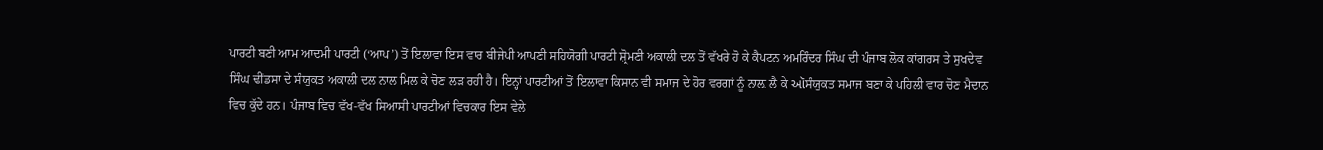ਪਾਰਟੀ ਬਣੀ ਆਮ ਆਦਮੀ ਪਾਰਟੀ (‘ਆਪ’) ਤੋਂ ਇਲਾਵਾ ਇਸ ਵਾਰ ਬੀਜੇਪੀ ਆਪਣੀ ਸਹਿਯੋਗੀ ਪਾਰਟੀ ਸ਼੍ਰੋਮਣੀ ਅਕਾਲੀ ਦਲ ਤੋਂ ਵੱਖਰੇ ਹੋ ਕੇ ਕੈਪਟਨ ਅਮਰਿੰਦਰ ਸਿੰਘ ਦੀ ਪੰਜਾਬ ਲੋਕ ਕਾਂਗਰਸ ਤੇ ਸੁਖਦੇਵ ਸਿੰਘ ਢੀਂਡਸਾ ਦੇ ਸੰਯੁਕਤ ਅਕਾਲੀ ਦਲ ਨਾਲ ਮਿਲ ਕੇ ਚੋਣ ਲੜ ਰਹੀ ਹੈ। ਇਨ੍ਹਾਂ ਪਾਰਟੀਆਂ ਤੋਂ ਇਲਾਵਾ ਕਿਸਾਨ ਵੀ ਸਮਾਜ ਦੇ ਹੋਰ ਵਰਗਾਂ ਨੂੰ ਨਾਲ਼ ਲੈ ਕੇ ઑਸੰਯੁਕਤ ਸਮਾਜ ਬਣਾ ਕੇ ਪਹਿਲੀ ਵਾਰ ਚੋਣ ਮੈਦਾਨ ਵਿਚ ਕੁੱਦੇ ਹਨ। ਪੰਜਾਬ ਵਿਚ ਵੱਖ-ਵੱਖ ਸਿਆਸੀ ਪਾਰਟੀਆਂ ਵਿਚਕਾਰ ਇਸ ਵੇਲੇ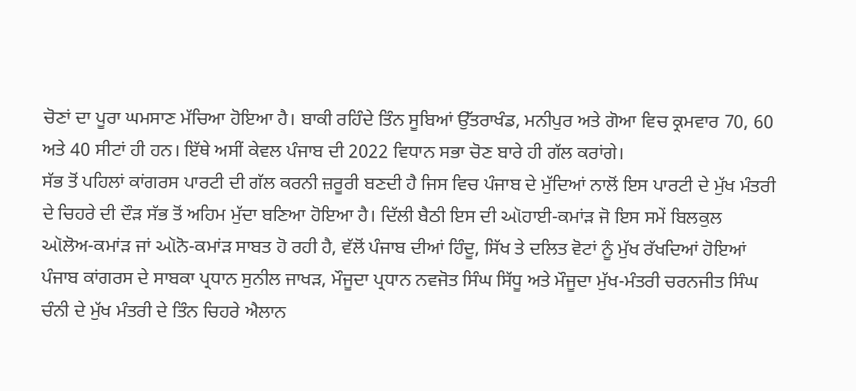ਚੋਣਾਂ ਦਾ ਪੂਰਾ ਘਮਸਾਣ ਮੱਚਿਆ ਹੋਇਆ ਹੈ। ਬਾਕੀ ਰਹਿੰਦੇ ਤਿੰਨ ਸੂਬਿਆਂ ਉੱਤਰਾਖੰਡ, ਮਨੀਪੁਰ ਅਤੇ ਗੋਆ ਵਿਚ ਕ੍ਰਮਵਾਰ 70, 60 ਅਤੇ 40 ਸੀਟਾਂ ਹੀ ਹਨ। ਇੱਥੇ ਅਸੀਂ ਕੇਵਲ ਪੰਜਾਬ ਦੀ 2022 ਵਿਧਾਨ ਸਭਾ ਚੋਣ ਬਾਰੇ ਹੀ ਗੱਲ ਕਰਾਂਗੇ।
ਸੱਭ ਤੋਂ ਪਹਿਲਾਂ ਕਾਂਗਰਸ ਪਾਰਟੀ ਦੀ ਗੱਲ ਕਰਨੀ ਜ਼ਰੂਰੀ ਬਣਦੀ ਹੈ ਜਿਸ ਵਿਚ ਪੰਜਾਬ ਦੇ ਮੁੱਦਿਆਂ ਨਾਲੋਂ ਇਸ ਪਾਰਟੀ ਦੇ ਮੁੱਖ ਮੰਤਰੀ ਦੇ ਚਿਹਰੇ ਦੀ ਦੌੜ ਸੱਭ ਤੋਂ ਅਹਿਮ ਮੁੱਦਾ ਬਣਿਆ ਹੋਇਆ ਹੈ। ਦਿੱਲੀ ਬੈਠੀ ਇਸ ਦੀ ઑਹਾਈ-ਕਮਾਂਡ਼ ਜੋ ਇਸ ਸਮੇਂ ਬਿਲਕੁਲ ઑਲੋਅ-ਕਮਾਂਡ਼ ਜਾਂ ઑਨੋ-ਕਮਾਂਡ਼ ਸਾਬਤ ਹੋ ਰਹੀ ਹੈ, ਵੱਲੋਂ ਪੰਜਾਬ ਦੀਆਂ ਹਿੰਦੂ, ਸਿੱਖ ਤੇ ਦਲਿਤ ਵੋਟਾਂ ਨੂੰ ਮੁੱਖ ਰੱਖਦਿਆਂ ਹੋਇਆਂ ਪੰਜਾਬ ਕਾਂਗਰਸ ਦੇ ਸਾਬਕਾ ਪ੍ਰਧਾਨ ਸੁਨੀਲ ਜਾਖੜ, ਮੌਜੂਦਾ ਪ੍ਰਧਾਨ ਨਵਜੋਤ ਸਿੰਘ ਸਿੱਧੂ ਅਤੇ ਮੌਜੂਦਾ ਮੁੱਖ-ਮੰਤਰੀ ਚਰਨਜੀਤ ਸਿੰਘ ਚੰਨੀ ਦੇ ਮੁੱਖ ਮੰਤਰੀ ਦੇ ਤਿੰਨ ਚਿਹਰੇ ਐਲਾਨ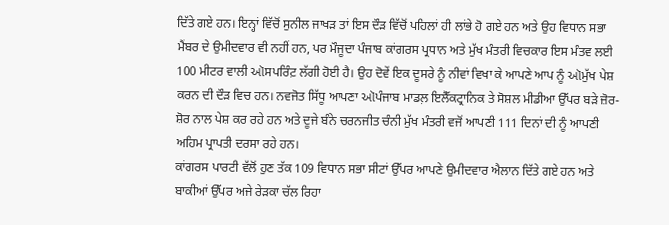ਦਿੱਤੇ ਗਏ ਹਨ। ਇਨ੍ਹਾਂ ਵਿੱਚੋਂ ਸੁਨੀਲ ਜਾਖੜ ਤਾਂ ਇਸ ਦੌੜ ਵਿੱਚੋਂ ਪਹਿਲਾਂ ਹੀ ਲਾਂਭੇ ਹੋ ਗਏ ਹਨ ਅਤੇ ਉਹ ਵਿਧਾਨ ਸਭਾ ਮੈਂਬਰ ਦੇ ਉਮੀਦਵਾਰ ਵੀ ਨਹੀਂ ਹਨ, ਪਰ ਮੌਜੂਦਾ ਪੰਜਾਬ ਕਾਂਗਰਸ ਪ੍ਰਧਾਨ ਅਤੇ ਮੁੱਖ ਮੰਤਰੀ ਵਿਚਕਾਰ ਇਸ ਮੰਤਵ ਲਈ 100 ਮੀਟਰ ਵਾਲੀ ઑਸਪਰਿੰਟ਼ ਲੱਗੀ ਹੋਈ ਹੈ। ਉਹ ਦੋਵੇਂ ਇਕ ਦੂਸਰੇ ਨੂੰ ਨੀਵਾਂ ਵਿਖਾ ਕੇ ਆਪਣੇ ਆਪ ਨੂੰ ઑਮੁੱਖ ਪੇਸ਼ ਕਰਨ ਦੀ ਦੌੜ ਵਿਚ ਹਨ। ਨਵਜੋਤ ਸਿੱਧੂ ਆਪਣਾ ઑਪੰਜਾਬ ਮਾਡਲ਼ ਇਲੈੱਕਟ੍ਰਾਨਿਕ ਤੇ ਸੋਸ਼ਲ ਮੀਡੀਆ ਉੱਪਰ ਬੜੇ ਜ਼ੋਰ-ਸ਼ੋਰ ਨਾਲ ਪੇਸ਼ ਕਰ ਰਹੇ ਹਨ ਅਤੇ ਦੂਜੇ ਬੰਨੇ ਚਰਨਜੀਤ ਚੰਨੀ ਮੁੱਖ ਮੰਤਰੀ ਵਜੋਂ ਆਪਣੀ 111 ਦਿਨਾਂ ਦੀ ਨੂੰ ਆਪਣੀ ਅਹਿਮ ਪ੍ਰਾਪਤੀ ਦਰਸਾ ਰਹੇ ਹਨ।
ਕਾਂਗਰਸ ਪਾਰਟੀ ਵੱਲੋਂ ਹੁਣ ਤੱਕ 109 ਵਿਧਾਨ ਸਭਾ ਸੀਟਾਂ ਉੱਪਰ ਆਪਣੇ ਉਮੀਦਵਾਰ ਐਲਾਨ ਦਿੱਤੇ ਗਏ ਹਨ ਅਤੇ ਬਾਕੀਆਂ ਉੱਪਰ ਅਜੇ ਰੇੜਕਾ ਚੱਲ ਰਿਹਾ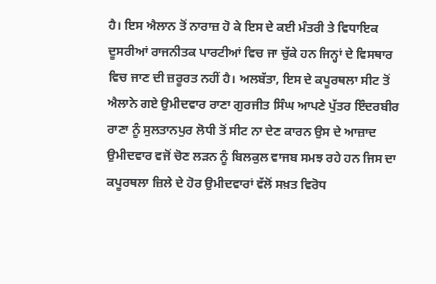ਹੈ। ਇਸ ਐਲਾਨ ਤੋਂ ਨਾਰਾਜ਼ ਹੋ ਕੇ ਇਸ ਦੇ ਕਈ ਮੰਤਰੀ ਤੇ ਵਿਧਾਇਕ ਦੂਸਰੀਆਂ ਰਾਜਨੀਤਕ ਪਾਰਟੀਆਂ ਵਿਚ ਜਾ ਚੁੱਕੇ ਹਨ ਜਿਨ੍ਹਾਂ ਦੇ ਵਿਸਥਾਰ ਵਿਚ ਜਾਣ ਦੀ ਜ਼ਰੂਰਤ ਨਹੀਂ ਹੈ। ਅਲਬੱਤਾ, ਇਸ ਦੇ ਕਪੂਰਥਲਾ ਸੀਟ ਤੋਂ ਐਲਾਨੇ ਗਏ ਉਮੀਦਵਾਰ ਰਾਣਾ ਗੁਰਜੀਤ ਸਿੰਘ ਆਪਣੇ ਪੁੱਤਰ ਇੰਦਰਬੀਰ ਰਾਣਾ ਨੂੰ ਸੁਲਤਾਨਪੁਰ ਲੋਧੀ ਤੋਂ ਸੀਟ ਨਾ ਦੇਣ ਕਾਰਨ ਉਸ ਦੇ ਆਜ਼ਾਦ ਉਮੀਦਵਾਰ ਵਜੋਂ ਚੋਣ ਲੜਨ ਨੂੰ ਬਿਲਕੁਲ ਵਾਜਬ ਸਮਝ ਰਹੇ ਹਨ ਜਿਸ ਦਾ ਕਪੂਰਥਲਾ ਜ਼ਿਲੇ ਦੇ ਹੋਰ ਉਮੀਦਵਾਰਾਂ ਵੱਲੋਂ ਸਖ਼ਤ ਵਿਰੋਧ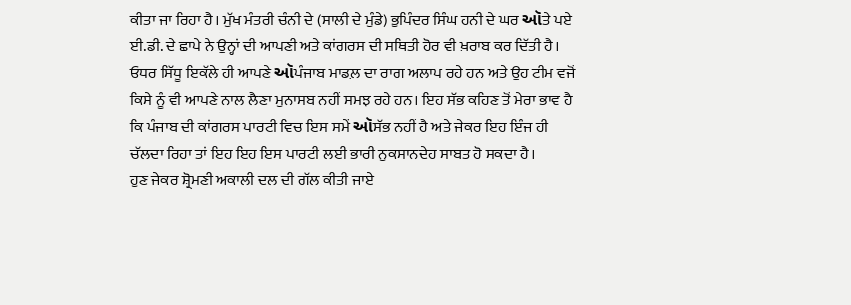ਕੀਤਾ ਜਾ ਰਿਹਾ ਹੈ। ਮੁੱਖ ਮੰਤਰੀ ਚੰਨੀ ਦੇ (ਸਾਲੀ ਦੇ ਮੁੰਡੇ) ਭੁਪਿੰਦਰ ਸਿੰਘ ਹਨੀ ਦੇ ਘਰ ઑਤੇ ਪਏ ਈ.ਡੀ. ਦੇ ਛਾਪੇ ਨੇ ਉਨ੍ਹਾਂ ਦੀ ਆਪਣੀ ਅਤੇ ਕਾਂਗਰਸ ਦੀ ਸਥਿਤੀ ਹੋਰ ਵੀ ਖ਼ਰਾਬ ਕਰ ਦਿੱਤੀ ਹੈ। ਓਧਰ ਸਿੱਧੂ ਇਕੱਲੇ ਹੀ ਆਪਣੇ ઑਪੰਜਾਬ ਮਾਡਲ਼ ਦਾ ਰਾਗ ਅਲਾਪ ਰਹੇ ਹਨ ਅਤੇ ਉਹ ਟੀਮ ਵਜੋਂ ਕਿਸੇ ਨੂੰ ਵੀ ਆਪਣੇ ਨਾਲ ਲੈਣਾ ਮੁਨਾਸਬ ਨਹੀਂ ਸਮਝ ਰਹੇ ਹਨ। ਇਹ ਸੱਭ ਕਹਿਣ ਤੋਂ ਮੇਰਾ ਭਾਵ ਹੈ ਕਿ ਪੰਜਾਬ ਦੀ ਕਾਂਗਰਸ ਪਾਰਟੀ ਵਿਚ ਇਸ ਸਮੇਂ ઑਸੱਭ ਨਹੀਂ ਹੈ ਅਤੇ ਜੇਕਰ ਇਹ ਇੰਜ ਹੀ ਚੱਲਦਾ ਰਿਹਾ ਤਾਂ ਇਹ ਇਹ ਇਸ ਪਾਰਟੀ ਲਈ ਭਾਰੀ ਨੁਕਸਾਨਦੇਹ ਸਾਬਤ ਹੋ ਸਕਦਾ ਹੈ।
ਹੁਣ ਜੇਕਰ ਸ਼੍ਰੋਮਣੀ ਅਕਾਲੀ ਦਲ ਦੀ ਗੱਲ ਕੀਤੀ ਜਾਏ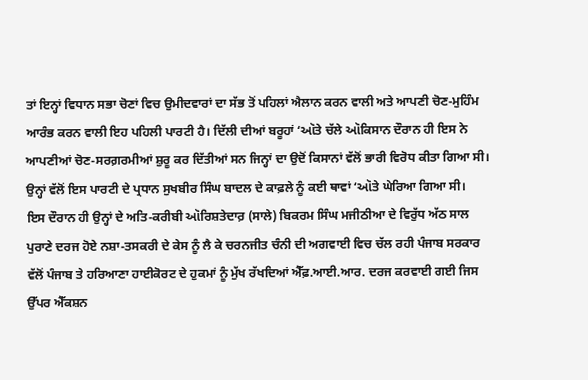ਤਾਂ ਇਨ੍ਹਾਂ ਵਿਧਾਨ ਸਭਾ ਚੋਣਾਂ ਵਿਚ ਉਮੀਦਵਾਰਾਂ ਦਾ ਸੱਭ ਤੋਂ ਪਹਿਲਾਂ ਐਲਾਨ ਕਰਨ ਵਾਲੀ ਅਤੇ ਆਪਣੀ ਚੋਣ-ਮੁਹਿੰਮ ਆਰੰਭ ਕਰਨ ਵਾਲੀ ਇਹ ਪਹਿਲੀ ਪਾਰਟੀ ਹੈ। ਦਿੱਲੀ ਦੀਆਂ ਬਰੂਹਾਂ ‘ઑਤੇ ਚੱਲੇ ઑਕਿਸਾਨ ਦੌਰਾਨ ਹੀ ਇਸ ਨੇ ਆਪਣੀਆਂ ਚੋਣ-ਸਰਗ਼ਰਮੀਆਂ ਸ਼ੁਰੂ ਕਰ ਦਿੱਤੀਆਂ ਸਨ ਜਿਨ੍ਹਾਂ ਦਾ ਉਦੋਂ ਕਿਸਾਨਾਂ ਵੱਲੋਂ ਭਾਰੀ ਵਿਰੋਧ ਕੀਤਾ ਗਿਆ ਸੀ। ਉਨ੍ਹਾਂ ਵੱਲੋਂ ਇਸ ਪਾਰਟੀ ਦੇ ਪ੍ਰਧਾਨ ਸੁਖਬੀਰ ਸਿੰਘ ਬਾਦਲ ਦੇ ਕਾਫ਼ਲੇ ਨੂੰ ਕਈ ਥਾਵਾਂ ‘ઑਤੇ ਘੇਰਿਆ ਗਿਆ ਸੀ।
ਇਸ ਦੌਰਾਨ ਹੀ ਉਨ੍ਹਾਂ ਦੇ ਅਤਿ-ਕਰੀਬੀ ઑਰਿਸ਼ਤੇਦਾਰ਼ (ਸਾਲੇ) ਬਿਕਰਮ ਸਿੰਘ ਮਜੀਠੀਆ ਦੇ ਵਿਰੁੱਧ ਅੱਠ ਸਾਲ ਪੁਰਾਣੇ ਦਰਜ ਹੋਏ ਨਸ਼ਾ-ਤਸਕਰੀ ਦੇ ਕੇਸ ਨੂੰ ਲੈ ਕੇ ਚਰਨਜੀਤ ਚੰਨੀ ਦੀ ਅਗਵਾਈ ਵਿਚ ਚੱਲ ਰਹੀ ਪੰਜਾਬ ਸਰਕਾਰ ਵੱਲੋਂ ਪੰਜਾਬ ਤੇ ਹਰਿਆਣਾ ਹਾਈਕੋਰਟ ਦੇ ਹੁਕਮਾਂ ਨੂੰ ਮੁੱਖ ਰੱਖਦਿਆਂ ਐੱਫ਼.ਆਈ.ਆਰ. ਦਰਜ ਕਰਵਾਈ ਗਈ ਜਿਸ ਉੱਪਰ ਐੱਕਸ਼ਨ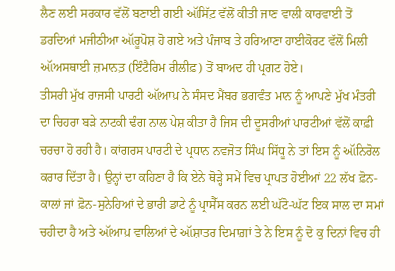ਲੈਣ ਲਈ ਸਰਕਾਰ ਵੱਲੋਂ ਬਣਾਈ ਗਈ ઑਸਿੱਟ਼ ਵੱਲੋਂ ਕੀਤੀ ਜਾਣ ਵਾਲੀ ਕਾਰਵਾਈ ਤੋਂ ਡਰਦਿਆਂ ਮਜੀਠੀਆ ઑਰੂਪੋਸ਼ ਹੋ ਗਏ ਅਤੇ ਪੰਜਾਬ ਤੇ ਹਰਿਆਣਾ ਹਾਈਕੋਰਟ ਵੱਲੋਂ ਮਿਲੀ ઑਅਸਥਾਈ ਜ਼ਮਾਨਤ਼ (ਇੰਟੈਰਿਮ ਰੀਲੀਫ਼) ਤੋਂ ਬਾਅਦ ਹੀ ਪ੍ਰਗਟ ਹੋਏ।
ਤੀਸਰੀ ਮੁੱਖ ਰਾਜਸੀ ਪਾਰਟੀ ઑਆਪ਼ ਨੇ ਸੰਸਦ ਮੈਂਬਰ ਭਗਵੰਤ ਮਾਨ ਨੂੰ ਆਪਣੇ ਮੁੱਖ ਮੰਤਰੀ ਦਾ ਚਿਹਰਾ ਬੜੇ ਨਾਟਕੀ ਢੰਗ ਨਾਲ ਪੇਸ਼ ਕੀਤਾ ਹੈ ਜਿਸ ਦੀ ਦੂਸਰੀਆਂ ਪਾਰਟੀਆਂ ਵੱਲੋਂ ਕਾਫ਼ੀ ਚਰਚਾ ਹੋ ਰਹੀ ਹੈ। ਕਾਂਗਰਸ ਪਾਰਟੀ ਦੇ ਪ੍ਰਧਾਨ ਨਵਜੋਤ ਸਿੰਘ ਸਿੱਧੂ ਨੇ ਤਾਂ ਇਸ ਨੂੰ ઑਨਿਰੋਲ ਕਰਾਰ ਦਿੱਤਾ ਹੈ। ਉਨ੍ਹਾਂ ਦਾ ਕਹਿਣਾ ਹੈ ਕਿ ਏਨੇ ਥੋੜ੍ਹੇ ਸਮੇਂ ਵਿਚ ਪ੍ਰਾਪਤ ਹੋਈਆਂ 22 ਲੱਖ ਫ਼ੋਨ-ਕਾਲਾਂ ਜਾਂ ਫ਼ੋਨ-ਸੁਨੇਹਿਆਂ ਦੇ ਭਾਰੀ ਡਾਟੇ ਨੂੰ ਪ੍ਰਾਸੈੱਸ ਕਰਨ ਲਈ ਘੱਟੋ-ਘੱਟ ਇਕ ਸਾਲ ਦਾ ਸਮਾਂ ਚਹੀਦਾ ਹੈ ਅਤੇ ઑਆਪ਼ ਵਾਲਿਆਂ ਦੇ ઑਸ਼ਾਤਰ ਦਿਮਾਗ਼ਾਂ ਤੇ ਨੇ ਇਸ ਨੂੰ ਦੋ ਕੁ ਦਿਨਾਂ ਵਿਚ ਹੀ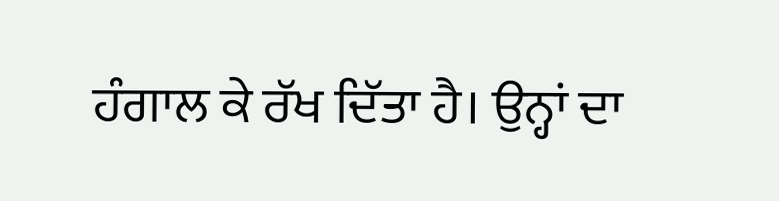ਹੰਗਾਲ ਕੇ ਰੱਖ ਦਿੱਤਾ ਹੈ। ਉਨ੍ਹਾਂ ਦਾ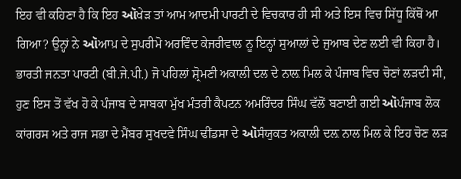ਇਹ ਵੀ ਕਹਿਣਾ ਹੈ ਕਿ ਇਹ ઑਖੇਡ਼ ਤਾਂ ਆਮ ਆਦਮੀ ਪਾਰਟੀ ਦੇ ਵਿਚਕਾਰ ਹੀ ਸੀ ਅਤੇ ਇਸ ਵਿਚ ਸਿੱਧੂ ਕਿੱਥੋਂ ਆ ਗਿਆ? ਉਨ੍ਹਾਂ ਨੇ ઑਆਪ਼ ਦੇ ਸੁਪਰੀਮੋ ਅਰਵਿੰਦ ਕੇਜਰੀਵਾਲ ਨੂ ਇਨ੍ਹਾਂ ਸੁਆਲਾਂ ਦੇ ਜੁਆਬ ਦੇਣ ਲਈ ਵੀ ਕਿਹਾ ਹੈ।
ਭਾਰਤੀ ਜਨਤਾ ਪਾਰਟੀ (ਬੀ.ਜੇ.ਪੀ.) ਜੋ ਪਹਿਲਾਂ ਸ਼੍ਰੋਮਣੀ ਅਕਾਲੀ ਦਲ ਦੇ ਨਾਲ਼ ਮਿਲ ਕੇ ਪੰਜਾਬ ਵਿਚ ਚੋਣਾਂ ਲੜਦੀ ਸੀ, ਹੁਣ ਇਸ ਤੋਂ ਵੱਖ ਹੋ ਕੇ ਪੰਜਾਬ ਦੇ ਸਾਬਕਾ ਮੁੱਖ ਮੰਤਰੀ ਕੈਪਟਨ ਅਮਰਿੰਦਰ ਸਿੰਘ ਵੱਲੋਂ ਬਣਾਈ ਗਈ ઑਪੰਜਾਬ ਲੋਕ ਕਾਂਗਰਸ ਅਤੇ ਰਾਜ ਸਭਾ ਦੇ ਮੈਂਬਰ ਸੁਖਦਵੇ ਸਿੰਘ ਢੀਂਡਸਾ ਦੇ ઑਸੰਯੁਕਤ ਅਕਾਲੀ ਦਲ਼ ਨਾਲ ਮਿਲ ਕੇ ਇਹ ਚੋਣ ਲੜ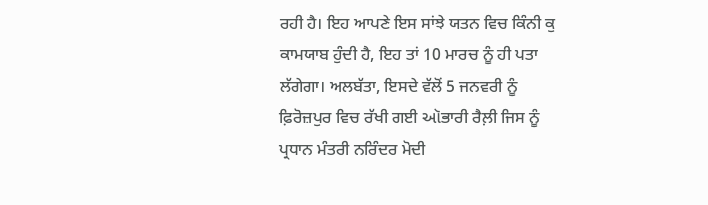ਰਹੀ ਹੈ। ਇਹ ਆਪਣੇ ਇਸ ਸਾਂਝੇ ਯਤਨ ਵਿਚ ਕਿੰਨੀ ਕੁ ਕਾਮਯਾਬ ਹੁੰਦੀ ਹੈ, ਇਹ ਤਾਂ 10 ਮਾਰਚ ਨੂੰ ਹੀ ਪਤਾ ਲੱਗੇਗਾ। ਅਲਬੱਤਾ, ਇਸਦੇ ਵੱਲੋਂ 5 ਜਨਵਰੀ ਨੂੰ ਫ਼ਿਰੋਜ਼ਪੁਰ ਵਿਚ ਰੱਖੀ ਗਈ ઑਭਾਰੀ ਰੈਲ਼ੀ ਜਿਸ ਨੂੰ ਪ੍ਰਧਾਨ ਮੰਤਰੀ ਨਰਿੰਦਰ ਮੋਦੀ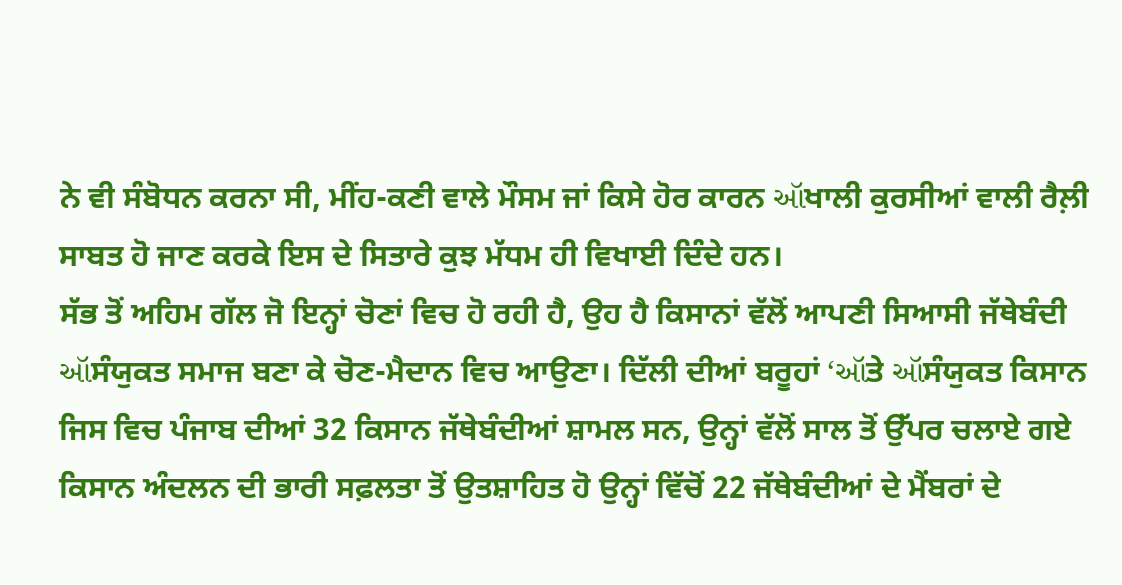ਨੇ ਵੀ ਸੰਬੋਧਨ ਕਰਨਾ ਸੀ, ਮੀਂਹ-ਕਣੀ ਵਾਲੇ ਮੌਸਮ ਜਾਂ ਕਿਸੇ ਹੋਰ ਕਾਰਨ ઑਖਾਲੀ ਕੁਰਸੀਆਂ ਵਾਲੀ ਰੈਲ਼ੀ ਸਾਬਤ ਹੋ ਜਾਣ ਕਰਕੇ ਇਸ ਦੇ ਸਿਤਾਰੇ ਕੁਝ ਮੱਧਮ ਹੀ ਵਿਖਾਈ ਦਿੰਦੇ ਹਨ।
ਸੱਭ ਤੋਂ ਅਹਿਮ ਗੱਲ ਜੋ ਇਨ੍ਹਾਂ ਚੋਣਾਂ ਵਿਚ ਹੋ ਰਹੀ ਹੈ, ਉਹ ਹੈ ਕਿਸਾਨਾਂ ਵੱਲੋਂ ਆਪਣੀ ਸਿਆਸੀ ਜੱਥੇਬੰਦੀ ઑਸੰਯੁਕਤ ਸਮਾਜ ਬਣਾ ਕੇ ਚੋਣ-ਮੈਦਾਨ ਵਿਚ ਆਉਣਾ। ਦਿੱਲੀ ਦੀਆਂ ਬਰੂਹਾਂ ‘ઑਤੇ ઑਸੰਯੁਕਤ ਕਿਸਾਨ ਜਿਸ ਵਿਚ ਪੰਜਾਬ ਦੀਆਂ 32 ਕਿਸਾਨ ਜੱਥੇਬੰਦੀਆਂ ਸ਼ਾਮਲ ਸਨ, ਉਨ੍ਹਾਂ ਵੱਲੋਂ ਸਾਲ ਤੋਂ ਉੱਪਰ ਚਲਾਏ ਗਏ ਕਿਸਾਨ ਅੰਦਲਨ ਦੀ ਭਾਰੀ ਸਫ਼ਲਤਾ ਤੋਂ ਉਤਸ਼ਾਹਿਤ ਹੋ ਉਨ੍ਹਾਂ ਵਿੱਚੋਂ 22 ਜੱਥੇਬੰਦੀਆਂ ਦੇ ਮੈਂਬਰਾਂ ਦੇ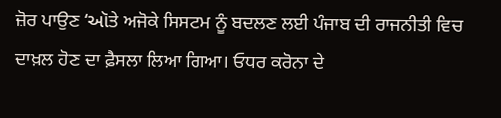ਜ਼ੋਰ ਪਾਉਣ ‘ઑਤੇ ਅਜੋਕੇ ਸਿਸਟਮ ਨੂੰ ਬਦਲਣ ਲਈ ਪੰਜਾਬ ਦੀ ਰਾਜਨੀਤੀ ਵਿਚ ਦਾਖ਼ਲ ਹੋਣ ਦਾ ਫ਼ੈਸਲਾ ਲਿਆ ਗਿਆ। ਓਧਰ ਕਰੋਨਾ ਦੇ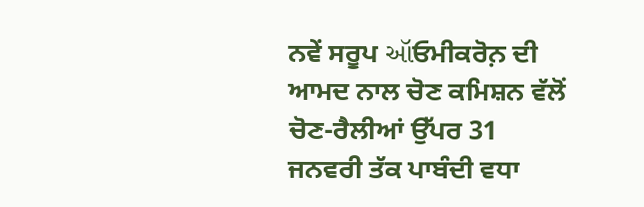ਨਵੇਂ ਸਰੂਪ ઑਓਮੀਕਰੋਨ਼ ਦੀ ਆਮਦ ਨਾਲ ਚੋਣ ਕਮਿਸ਼ਨ ਵੱਲੋਂ ਚੋਣ-ਰੈਲੀਆਂ ਉੱਪਰ 31 ਜਨਵਰੀ ਤੱਕ ਪਾਬੰਦੀ ਵਧਾ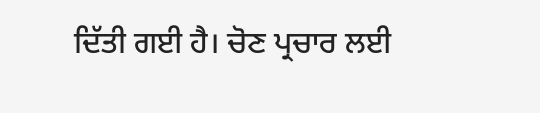ਦਿੱਤੀ ਗਈ ਹੈ। ਚੋਣ ਪ੍ਰਚਾਰ ਲਈ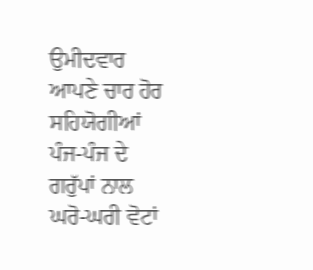ਉਮੀਦਵਾਰ ਆਪਣੇ ਚਾਰ ਹੋਰ ਸਹਿਯੋਗੀਆਂ ਪੰਜ-ਪੰਜ ਦੇ ਗਰੁੱਪਾਂ ਨਾਲ ਘਰੋ-ਘਰੀ ਵੋਟਾਂ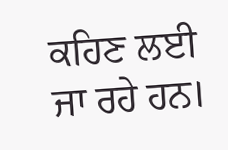ਕਹਿਣ ਲਈ ਜਾ ਰਹੇ ਹਨ।